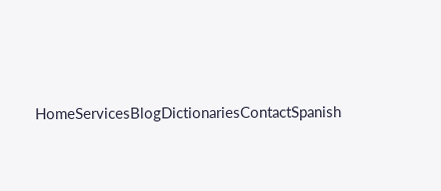HomeServicesBlogDictionariesContactSpanish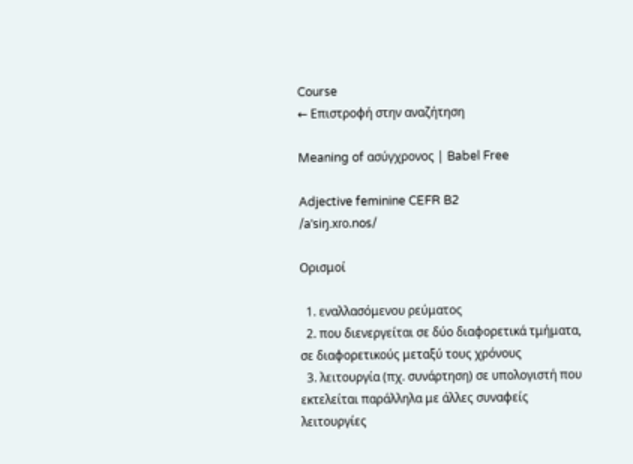Course
← Επιστροφή στην αναζήτηση

Meaning of ασύγχρονος | Babel Free

Adjective feminine CEFR B2
/aˈsiŋ.xɾo.nos/

Ορισμοί

  1. εναλλασόμενου ρεύματος
  2. που διενεργείται σε δύο διαφορετικά τμήματα, σε διαφορετικούς μεταξύ τους χρόνους
  3. λειτουργία (πχ. συνάρτηση) σε υπολογιστή που εκτελείται παράλληλα με άλλες συναφείς λειτουργίες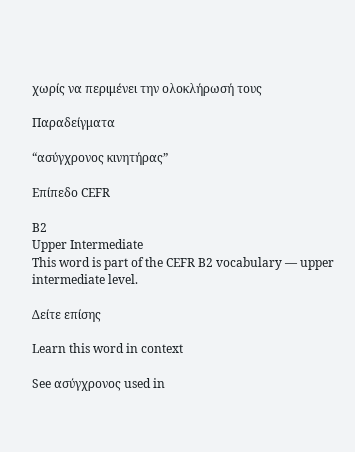χωρίς να περιμένει την ολοκλήρωσή τους

Παραδείγματα

“ασύγχρονος κινητήρας”

Επίπεδο CEFR

B2
Upper Intermediate
This word is part of the CEFR B2 vocabulary — upper intermediate level.

Δείτε επίσης

Learn this word in context

See ασύγχρονος used in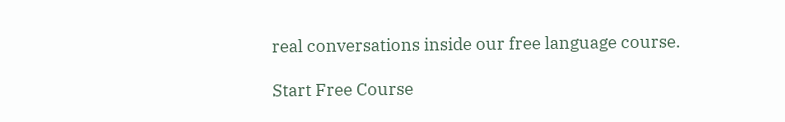real conversations inside our free language course.

Start Free Course